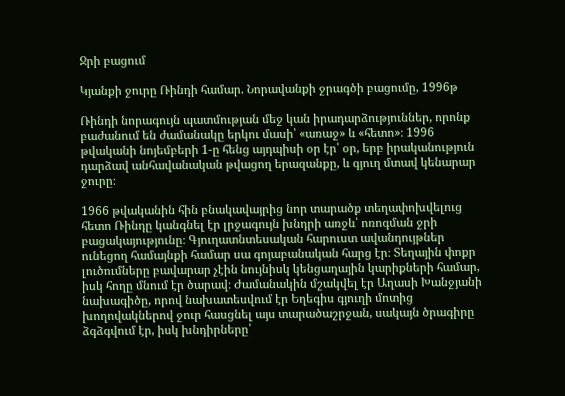Ջրի բացում

Կյանքի ջուրը Ռինդի համար. Նորավանքի ջրագծի բացումը, 1996թ

Ռինդի նորագույն պատմության մեջ կան իրադարձություններ, որոնք բաժանում են ժամանակը երկու մասի՝ «առաջ» և «հետո»։ 1996 թվականի նոյեմբերի 1-ը հենց այդպիսի օր էր՝ օր, երբ իրականություն դարձավ անհավանական թվացող երազանքը, և գյուղ մտավ կենարար ջուրը։

1966 թվականին հին բնակավայրից նոր տարածք տեղափոխվելուց հետո Ռինդը կանգնել էր լրջագույն խնդրի առջև՝ ոռոգման ջրի բացակայությունը։ Գյուղատնտեսական հարուստ ավանդույթներ ունեցող համայնքի համար սա գոյաբանական հարց էր։ Տեղային փոքր լուծումները բավարար չէին նույնիսկ կենցաղային կարիքների համար, իսկ հողը մնում էր ծարավ։ Ժամանակին մշակվել էր Աղասի Խանջյանի նախագիծը, որով նախատեսվում էր Եղեգիս գյուղի մոտից խողովակներով ջուր հասցնել այս տարածաշրջան, սակայն ծրագիրը ձգձգվում էր, իսկ խնդիրները՝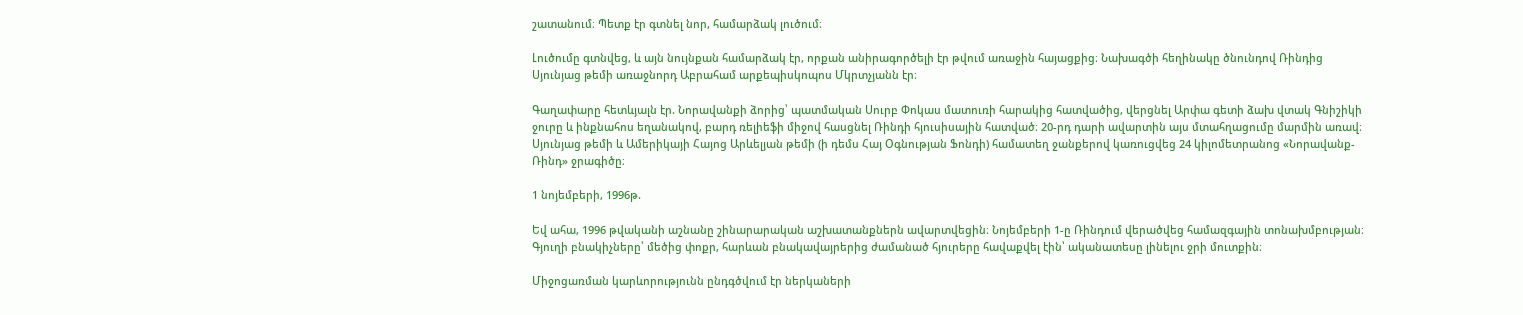շատանում։ Պետք էր գտնել նոր, համարձակ լուծում։

Լուծումը գտնվեց, և այն նույնքան համարձակ էր, որքան անիրագործելի էր թվում առաջին հայացքից։ Նախագծի հեղինակը ծնունդով Ռինդից Սյունյաց թեմի առաջնորդ Աբրահամ արքեպիսկոպոս Մկրտչյանն էր։

Գաղափարը հետևյալն էր. Նորավանքի ձորից՝ պատմական Սուրբ Փոկաս մատուռի հարակից հատվածից, վերցնել Արփա գետի ձախ վտակ Գնիշիկի ջուրը և ինքնահոս եղանակով, բարդ ռելիեֆի միջով հասցնել Ռինդի հյուսիսային հատված։ 20-րդ դարի ավարտին այս մտահղացումը մարմին առավ։ Սյունյաց թեմի և Ամերիկայի Հայոց Արևելյան թեմի (ի դեմս Հայ Օգնության Ֆոնդի) համատեղ ջանքերով կառուցվեց 24 կիլոմետրանոց «Նորավանք-Ռինդ» ջրագիծը։

1 նոյեմբերի, 1996թ.

Եվ ահա, 1996 թվականի աշնանը շինարարական աշխատանքներն ավարտվեցին։ Նոյեմբերի 1-ը Ռինդում վերածվեց համազգային տոնախմբության։ Գյուղի բնակիչները՝ մեծից փոքր, հարևան բնակավայրերից ժամանած հյուրերը հավաքվել էին՝ ականատեսը լինելու ջրի մուտքին։

Միջոցառման կարևորությունն ընդգծվում էր ներկաների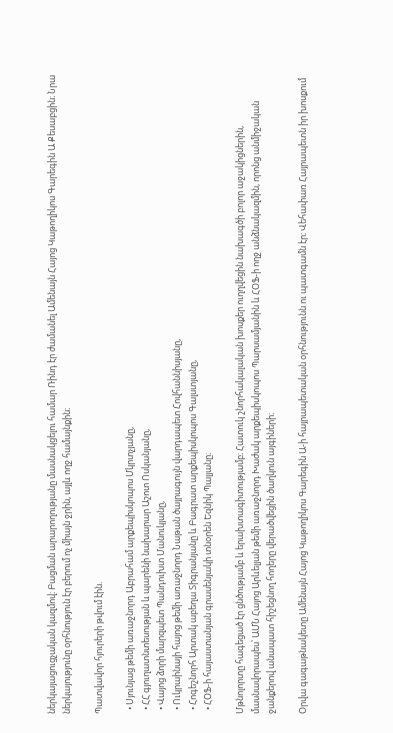ներկայացուցչական կազմով։ Բացման արարողությանը մասնակցելու համար Ռինդ էր ժամանել Ամենայն Հայոց Կաթողիկոս Գարեգին Ա Քեսաբցին։ Նրա ներկայությունը օրհնություն էր բերում ոչ միայն ջրին, այլև ողջ համայնքին։

Պատվավոր հյուրերի թվում էին.

  • Սյունյաց թեմի առաջնորդ Աբրահամ արքեպիսկոպոս Մկրտչյանը,
  • ՀՀ գյուղատնտեսության և պարենի նախարար Աշոտ Ոսկանյանը,
  • Վայոց ձորի մարզպետ Պանդուխտ Մանուկյանը,
  • Ուկրաինայի հայոց թեմի առաջնորդ Նաթան ծայրագույն վարդապետ Հովհաննիսյանը,
  • Հոգեշնորհ Արտակ աբեղա Տիգրանյանը և Բագրատ արքեպիսկոպոս Գալստյանը,
  • ՀՕՖ-ի հայաստանյան գրասենյակի տնօրեն Եզնիկ Պալյանը։

Մթնոլորտը հագեցած էր ցնծությամբ և երախտագիտությամբ։ Հատուկ շնորհակալական խոսքեր ուղղվեցին նախագծի բոլոր աջակիցներին, մասնավորապես՝ ԱՄՆ Հայոց Արևելյան թեմի առաջնորդ Խաժակ արքեպիսկոպոս Պարսամյանին և ՀՕՖ-ի ողջ անձնակազմին, որոնց անմիջական ջանքերով անապատ հիշեցնող հողերը վերածվեցին ծաղկուն այգիների։

Օրվա գագաթնակետը Ամենայն Հայոց Կաթողիկոս Գարեգին Ա-ի հայրապետական օրհնությունն ու պատգամն էր։ Վեհափառ Հայրապետն իր խոսքում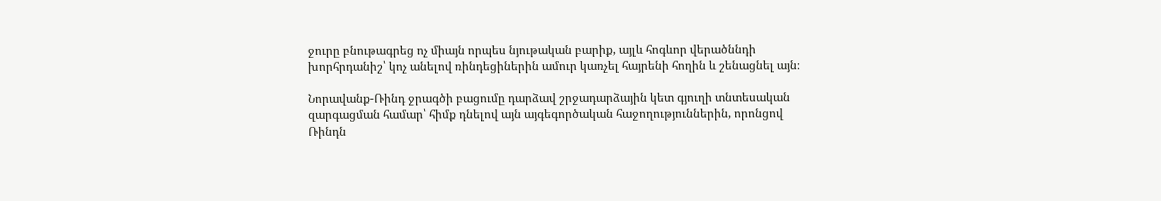ջուրը բնութագրեց ոչ միայն որպես նյութական բարիք, այլև հոգևոր վերածննդի խորհրդանիշ՝ կոչ անելով ռինդեցիներին ամուր կառչել հայրենի հողին և շենացնել այն։

Նորավանք-Ռինդ ջրագծի բացումը դարձավ շրջադարձային կետ գյուղի տնտեսական զարգացման համար՝ հիմք դնելով այն այգեգործական հաջողություններին, որոնցով Ռինդն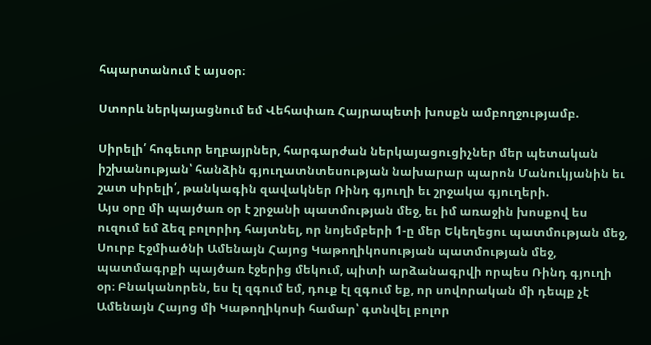հպարտանում է այսօր։

Ստորև ներկայացնում եմ Վեհափառ Հայրապետի խոսքն ամբողջությամբ.

Սիրելի՛ հոգեւոր եղբայրներ, հարգարժան ներկայացուցիչներ մեր պետական իշխանության՝ հանձին գյուղատնտեսության նախարար պարոն Մանուկյանին եւ շատ սիրելի՛, թանկագին զավակներ Ռինդ գյուղի եւ շրջակա գյուղերի.
Այս օրը մի պայծառ օր է շրջանի պատմության մեջ, եւ իմ առաջին խոսքով ես ուզում եմ ձեզ բոլորիդ հայտնել, որ նոյեմբերի 1-ը մեր Եկեղեցու պատմության մեջ, Սուրբ Էջմիածնի Ամենայն Հայոց Կաթողիկոսության պատմության մեջ, պատմագրքի պայծառ էջերից մեկում, պիտի արձանագրվի որպես Ռինդ գյուղի օր։ Բնականորեն, ես էլ զգում եմ, դուք էլ զգում եք, որ սովորական մի դեպք չէ Ամենայն Հայոց մի Կաթողիկոսի համար՝ գտնվել բոլոր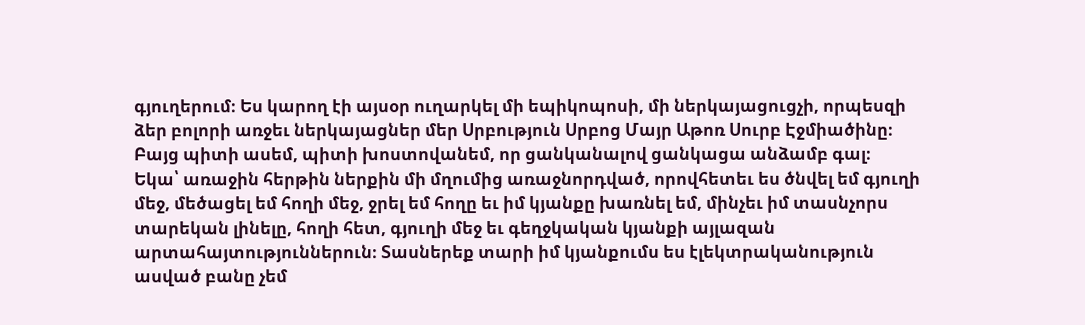գյուղերում։ Ես կարող էի այսօր ուղարկել մի եպիկոպոսի, մի ներկայացուցչի, որպեսզի ձեր բոլորի առջեւ ներկայացներ մեր Սրբություն Սրբոց Մայր Աթոռ Սուրբ Էջմիածինը։ Բայց պիտի ասեմ, պիտի խոստովանեմ, որ ցանկանալով ցանկացա անձամբ գալ։
Եկա՝ առաջին հերթին ներքին մի մղումից առաջնորդված, որովհետեւ ես ծնվել եմ գյուղի մեջ, մեծացել եմ հողի մեջ, ջրել եմ հողը եւ իմ կյանքը խառնել եմ, մինչեւ իմ տասնչորս տարեկան լինելը, հողի հետ, գյուղի մեջ եւ գեղջկական կյանքի այլազան արտահայտություններուն։ Տասներեք տարի իմ կյանքումս ես էլեկտրականություն ասված բանը չեմ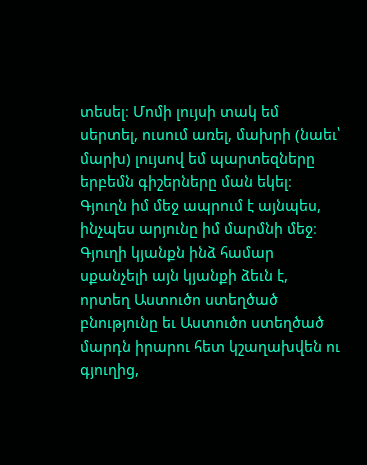տեսել։ Մոմի լույսի տակ եմ սերտել, ուսում առել, մախրի (նաեւ՝ մարխ) լույսով եմ պարտեզները երբեմն գիշերները ման եկել։
Գյուղն իմ մեջ ապրում է այնպես, ինչպես արյունը իմ մարմնի մեջ։ Գյուղի կյանքն ինձ համար սքանչելի այն կյանքի ձեւն է, որտեղ Աստուծո ստեղծած բնությունը եւ Աստուծո ստեղծած մարդն իրարու հետ կշաղախվեն ու գյուղից,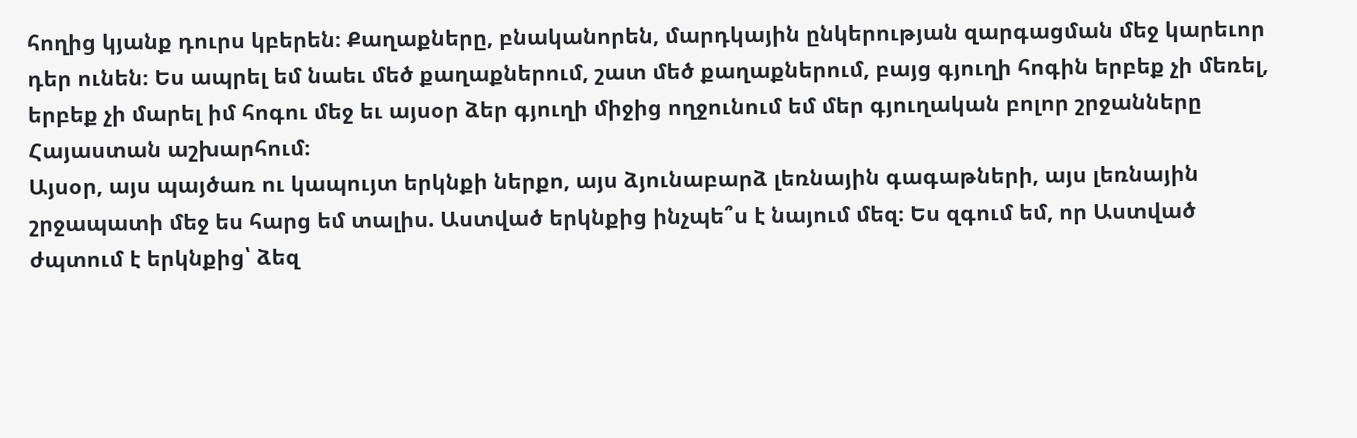հողից կյանք դուրս կբերեն։ Քաղաքները, բնականորեն, մարդկային ընկերության զարգացման մեջ կարեւոր դեր ունեն։ Ես ապրել եմ նաեւ մեծ քաղաքներում, շատ մեծ քաղաքներում, բայց գյուղի հոգին երբեք չի մեռել, երբեք չի մարել իմ հոգու մեջ եւ այսօր ձեր գյուղի միջից ողջունում եմ մեր գյուղական բոլոր շրջանները Հայաստան աշխարհում։
Այսօր, այս պայծառ ու կապույտ երկնքի ներքո, այս ձյունաբարձ լեռնային գագաթների, այս լեռնային շրջապատի մեջ ես հարց եմ տալիս. Աստված երկնքից ինչպե՞ս է նայում մեզ։ Ես զգում եմ, որ Աստված ժպտում է երկնքից՝ ձեզ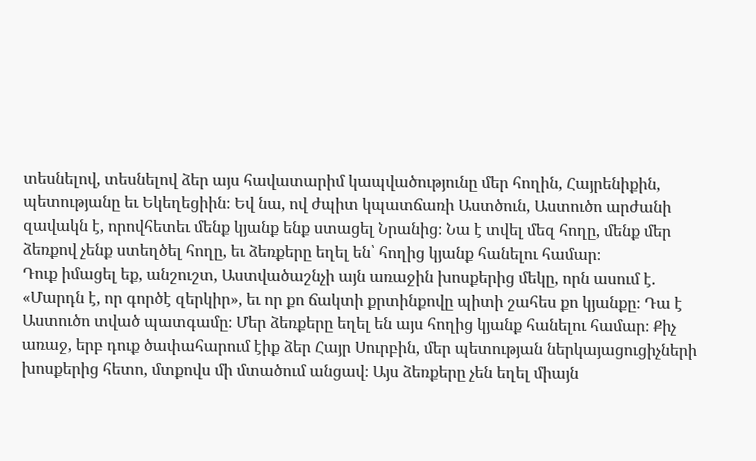տեսնելով, տեսնելով ձեր այս հավատարիմ կապվածությունը մեր հողին, Հայրենիքին, պետությանը եւ Եկեղեցիին։ Եվ նա, ով ժպիտ կպատճառի Աստծուն, Աստուծո արժանի զավակն է, որովհետեւ մենք կյանք ենք ստացել Նրանից։ Նա է տվել մեզ հողը, մենք մեր ձեռքով չենք ստեղծել հողը, եւ ձեռքերը եղել են՝ հողից կյանք հանելու համար։
Դուք իմացել եք, անշուշտ, Աստվածաշնչի այն առաջին խոսքերից մեկը, որն ասում է. «Մարդն է, որ գործէ զերկիր», եւ որ քո ճակտի քրտինքովը պիտի շահես քո կյանքը։ Դա է Աստուծո տված պատգամը։ Մեր ձեռքերը եղել են այս հողից կյանք հանելու համար։ Քիչ առաջ, երբ դուք ծափահարում էիք ձեր Հայր Սուրբին, մեր պետության ներկայացուցիչների խոսքերից հետո, մտքովս մի մտածում անցավ։ Այս ձեռքերը չեն եղել միայն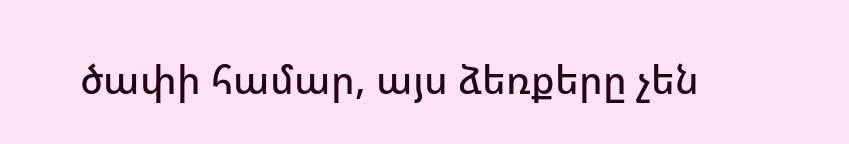ծափի համար, այս ձեռքերը չեն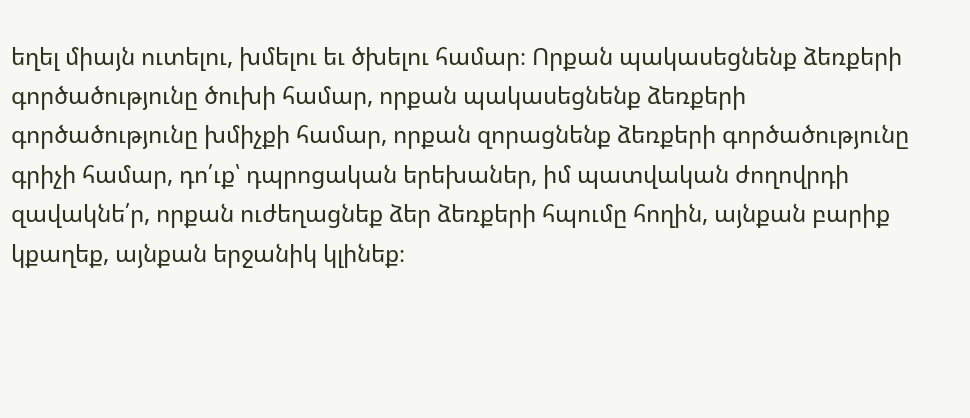եղել միայն ուտելու, խմելու եւ ծխելու համար։ Որքան պակասեցնենք ձեռքերի գործածությունը ծուխի համար, որքան պակասեցնենք ձեռքերի գործածությունը խմիչքի համար, որքան զորացնենք ձեռքերի գործածությունը գրիչի համար, դո՛ւք՝ դպրոցական երեխաներ, իմ պատվական ժողովրդի զավակնե՛ր, որքան ուժեղացնեք ձեր ձեռքերի հպումը հողին, այնքան բարիք կքաղեք, այնքան երջանիկ կլինեք։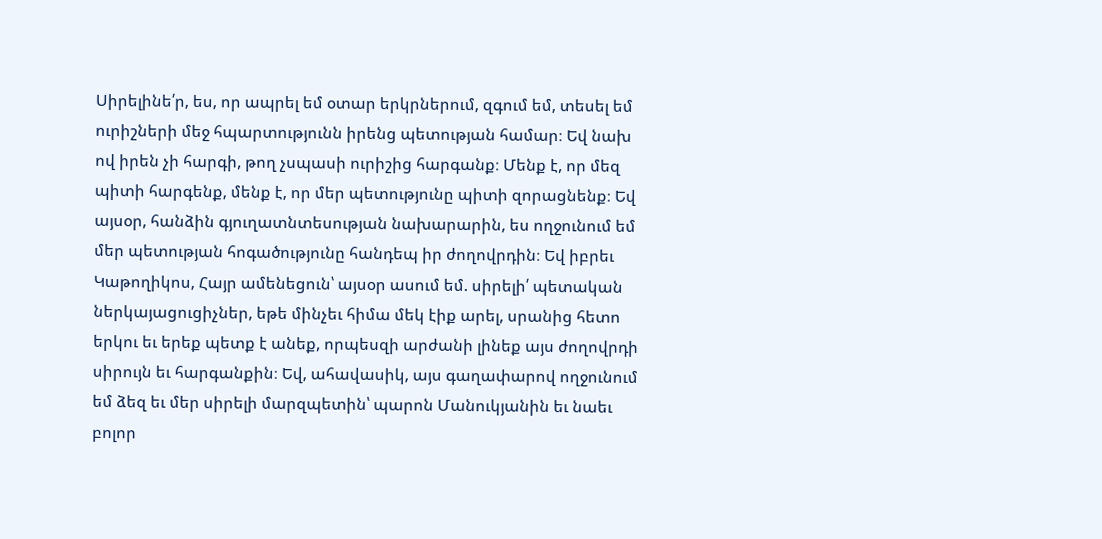Սիրելինե՛ր, ես, որ ապրել եմ օտար երկրներում, զգում եմ, տեսել եմ ուրիշների մեջ հպարտությունն իրենց պետության համար։ Եվ նախ ով իրեն չի հարգի, թող չսպասի ուրիշից հարգանք։ Մենք է, որ մեզ պիտի հարգենք, մենք է, որ մեր պետությունը պիտի զորացնենք։ Եվ այսօր, հանձին գյուղատնտեսության նախարարին, ես ողջունում եմ մեր պետության հոգածությունը հանդեպ իր ժողովրդին։ Եվ իբրեւ Կաթողիկոս, Հայր ամենեցուն՝ այսօր ասում եմ. սիրելի՛ պետական ներկայացուցիչներ, եթե մինչեւ հիմա մեկ էիք արել, սրանից հետո երկու եւ երեք պետք է անեք, որպեսզի արժանի լինեք այս ժողովրդի սիրույն եւ հարգանքին։ Եվ, ահավասիկ, այս գաղափարով ողջունում եմ ձեզ եւ մեր սիրելի մարզպետին՝ պարոն Մանուկյանին եւ նաեւ բոլոր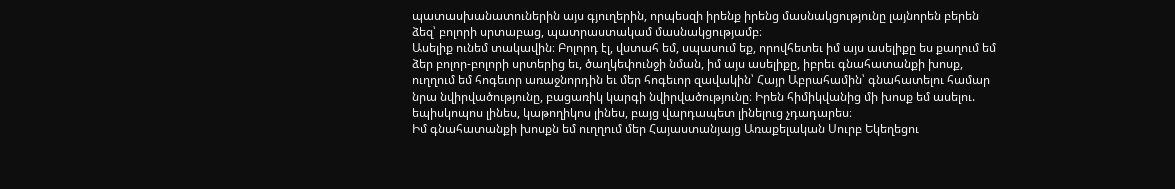պատասխանատուներին այս գյուղերին, որպեսզի իրենք իրենց մասնակցությունը լայնորեն բերեն ձեզ՝ բոլորի սրտաբաց, պատրաստակամ մասնակցությամբ։
Ասելիք ունեմ տակավին։ Բոլորդ էլ, վստահ եմ, սպասում եք, որովհետեւ իմ այս ասելիքը ես քաղում եմ ձեր բոլոր-բոլորի սրտերից եւ, ծաղկեփունջի նման, իմ այս ասելիքը, իբրեւ գնահատանքի խոսք, ուղղում եմ հոգեւոր առաջնորդին եւ մեր հոգեւոր զավակին՝ Հայր Աբրահամին՝ գնահատելու համար նրա նվիրվածությունը, բացառիկ կարգի նվիրվածությունը։ Իրեն հիմիկվանից մի խոսք եմ ասելու. եպիսկոպոս լինես, կաթողիկոս լինես, բայց վարդապետ լինելուց չդադարես։
Իմ գնահատանքի խոսքն եմ ուղղում մեր Հայաստանյայց Առաքելական Սուրբ Եկեղեցու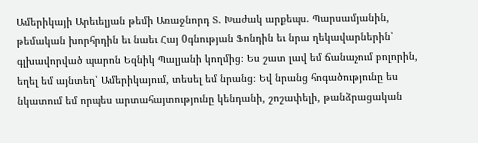Ամերիկայի Արեւելյան թեմի Առաջնորդ Տ. Խաժակ արքեպս. Պարսամյանին, թեմական խորհրդին եւ նաեւ Հայ 0գնության Ֆոնդին եւ նրա ղեկավարներին՝ գլխավորված պարոն Եզնիկ Պալյանի կողմից։ Ես շատ լավ եմ ճանաչում բոլորին, եղել եմ այնտեղ՝ Ամերիկայում, տեսել եմ նրանց։ Եվ նրանց հոգածությունը ես նկատում եմ որպես արտահայտությունը կենդանի, շոշափելի, թանձրացական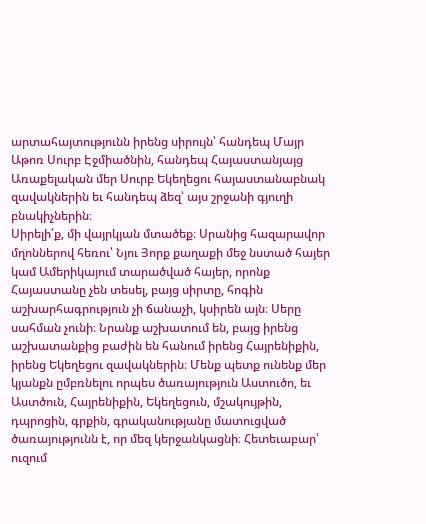արտահայտությունն իրենց սիրույն՝ հանդեպ Մայր Աթոռ Սուրբ Էջմիածնին, հանդեպ Հայաստանյայց Առաքելական մեր Սուրբ Եկեղեցու հայաստանաբնակ զավակներին եւ հանդեպ ձեզ՝ այս շրջանի գյուղի բնակիչներին։
Սիրելի՛ք, մի վայրկյան մտածեք։ Սրանից հազարավոր մղոններով հեռու՝ Նյու Յորք քաղաքի մեջ նստած հայեր կամ Ամերիկայում տարածված հայեր, որոնք Հայաստանը չեն տեսել, բայց սիրտը, հոգին աշխարհագրություն չի ճանաչի, կսիրեն այն։ Սերը սահման չունի։ Նրանք աշխատում են, բայց իրենց աշխատանքից բաժին են հանում իրենց Հայրենիքին, իրենց Եկեղեցու զավակներին։ Մենք պետք ունենք մեր կյանքն ըմբռնելու որպես ծառայություն Աստուծո, եւ Աստծուն, Հայրենիքին, Եկեղեցուն, մշակույթին, դպրոցին, գրքին, գրականությանը մատուցված ծառայությունն է, որ մեզ կերջանկացնի։ Հետեւաբար՝ ուզում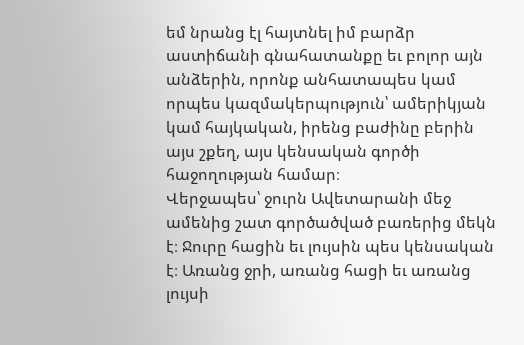եմ նրանց էլ հայտնել իմ բարձր աստիճանի գնահատանքը եւ բոլոր այն անձերին, որոնք անհատապես կամ որպես կազմակերպություն՝ ամերիկյան կամ հայկական, իրենց բաժինը բերին այս շքեղ, այս կենսական գործի հաջողության համար։
Վերջապես՝ ջուրն Ավետարանի մեջ ամենից շատ գործածված բառերից մեկն է։ Ջուրը հացին եւ լույսին պես կենսական է։ Առանց ջրի, առանց հացի եւ առանց լույսի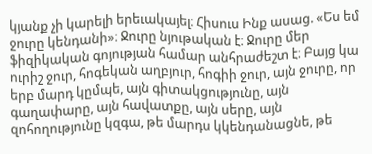կյանք չի կարելի երեւակայել։ Հիսուս Ինք ասաց. «Ես եմ ջուրը կենդանի»։ Ջուրը նյութական է։ Ջուրը մեր ֆիզիկական գոյության համար անհրաժեշտ է։ Բայց կա ուրիշ ջուր, հոգեկան աղբյուր, հոգիի ջուր, այն ջուրը, որ երբ մարդ կըմպե, այն գիտակցությունը, այն գաղափարը, այն հավատքը, այն սերը, այն զոհողությունը կզգա, թե մարդս կկենդանացնե, թե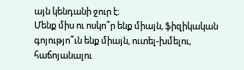այն կենդանի ջուր է։
Մենք միս ու ոսկո՞ր ենք միայն, ֆիզիկական գոյությո՞ւն ենք միայն, ուտել-խմելու, հաճոյանալու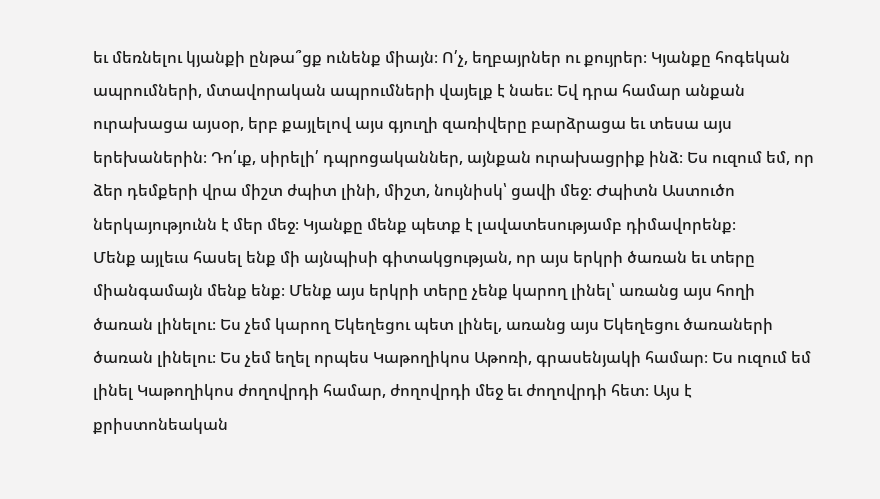եւ մեռնելու կյանքի ընթա՞ցք ունենք միայն։ Ո՛չ, եղբայրներ ու քույրեր։ Կյանքը հոգեկան ապրումների, մտավորական ապրումների վայելք է նաեւ։ Եվ դրա համար անքան ուրախացա այսօր, երբ քայլելով այս գյուղի զառիվերը բարձրացա եւ տեսա այս երեխաներին։ Դո՛ւք, սիրելի՛ դպրոցականներ, այնքան ուրախացրիք ինձ։ Ես ուզում եմ, որ ձեր դեմքերի վրա միշտ ժպիտ լինի, միշտ, նույնիսկ՝ ցավի մեջ։ Ժպիտն Աստուծո ներկայությունն է մեր մեջ։ Կյանքը մենք պետք է լավատեսությամբ դիմավորենք։
Մենք այլեւս հասել ենք մի այնպիսի գիտակցության, որ այս երկրի ծառան եւ տերը միանգամայն մենք ենք։ Մենք այս երկրի տերը չենք կարող լինել՝ առանց այս հողի ծառան լինելու։ Ես չեմ կարող Եկեղեցու պետ լինել, առանց այս Եկեղեցու ծառաների ծառան լինելու։ Ես չեմ եղել որպես Կաթողիկոս Աթոռի, գրասենյակի համար։ Ես ուզում եմ լինել Կաթողիկոս ժողովրդի համար, ժողովրդի մեջ եւ ժողովրդի հետ։ Այս է քրիստոնեական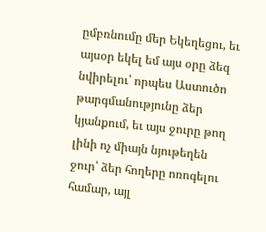ըմբռնումը մեր Եկեղեցու, եւ այսօր եկել եմ այս օրը ձեզ նվիրելու՝ որպես Աստուծո թարգմանությունը ձեր կյանքում, եւ այս ջուրը թող լինի ոչ միայն նյութեղեն ջուր՝ ձեր հողերը ոռոգելու համար, այլ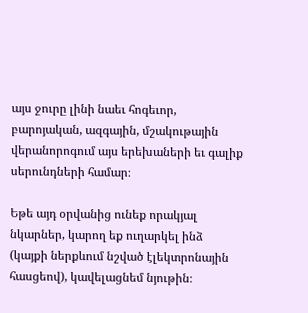այս ջուրը լինի նաեւ հոգեւոր, բարոյական, ազգային, մշակութային վերանորոգում այս երեխաների եւ գալիք սերունդների համար։

Եթե այդ օրվանից ունեք որակյալ նկարներ, կարող եք ուղարկել ինձ (կայքի ներքևում նշված էլեկտրոնային հասցեով), կավելացնեմ նյութին։